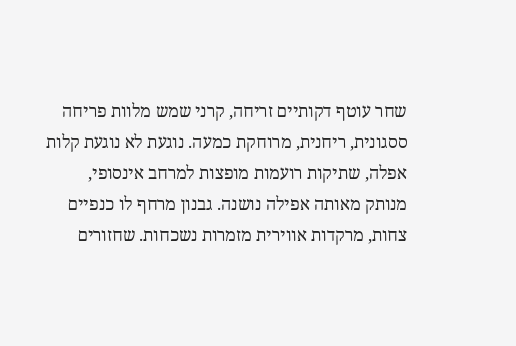שחר עוטף דקותיים זריחה, קרני שמש מלוות פריחה ססגונית, ריחנית, מרוחקת כמעה. נוגעת לא נוגעת קלות אפלה, שתיקות רועמות מופצות למרחב אינסופי, מנותק מאותה אפילה נושנה. גבנון מרחף לו כנפיים צחות, מרקדות אווירית מזמרות נשכחות. שחזורים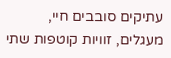עתיקים סובבים חיי, מעגלים, זוויות קוטפות שתי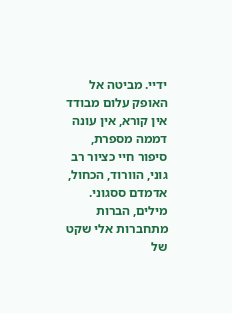ידיי. מביטה אל האופק עלום מבודד אין קורא, אין עונה דממה מספרת, סיפור חיי כציור רב גוני, הוורוד, הכחול, אדמדם ססגוני. מילים, הברות מתחברות אלי שקט של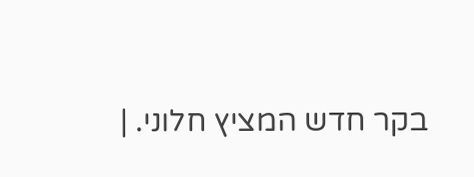בקר חדש המציץ חלוני. |